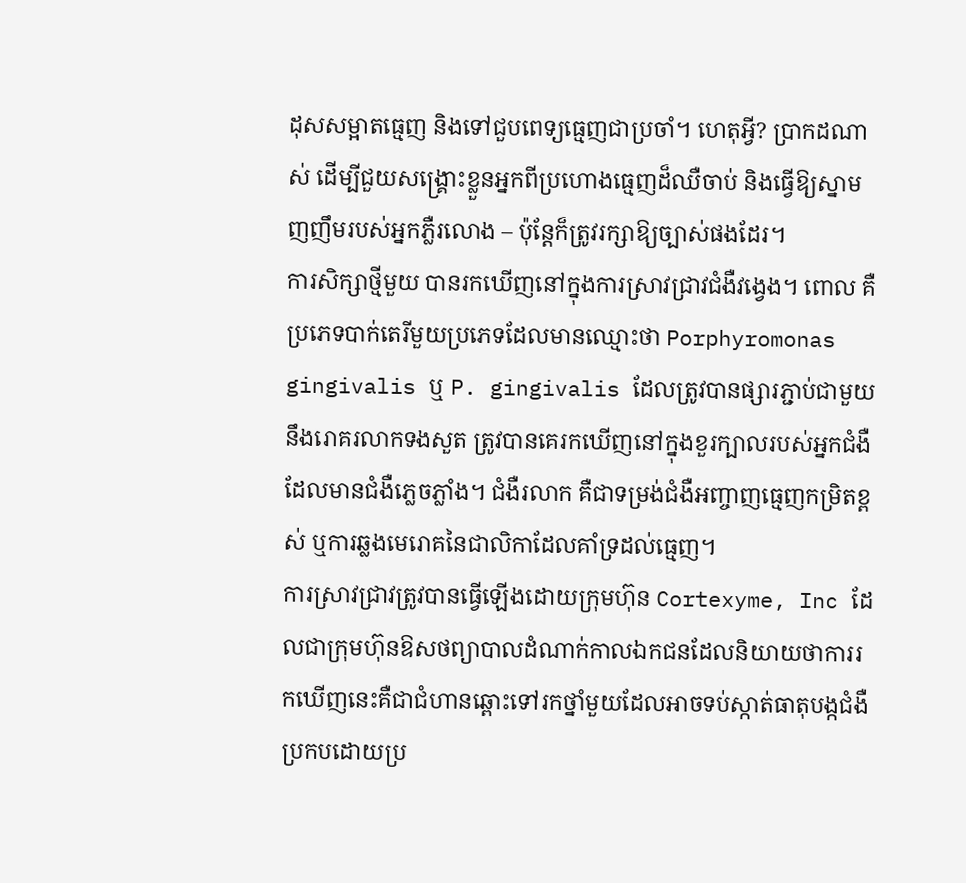ដុសសម្អាតធ្មេញ និងទៅជួបពេទ្យធ្មេញជាប្រចាំ។ ហេតុអ្វី? ប្រាកដណាស់ ដើម្បីជួយសង្គ្រោះខ្លួនអ្នកពីប្រហោងធ្មេញដ៏ឈឺចាប់ និងធ្វើឱ្យស្នាមញញឹមរបស់អ្នកភ្លឺរលោង – ប៉ុន្តែក៏ត្រូវរក្សាឱ្យច្បាស់ផងដែរ។
ការសិក្សាថ្មីមួយ បានរកឃើញនៅក្នុងការស្រាវជ្រាវជំងឺវង្វេង។ ពោល គឺប្រភេទបាក់តេរីមួយប្រភេទដែលមានឈ្មោះថា Porphyromonas gingivalis ឬ P. gingivalis ដែលត្រូវបានផ្សារភ្ជាប់ជាមួយនឹងរោគរលាកទងសួត ត្រូវបានគេរកឃើញនៅក្នុងខួរក្បាលរបស់អ្នកជំងឺ ដែលមានជំងឺភ្លេចភ្លាំង។ ជំងឺរលាក គឺជាទម្រង់ជំងឺអញ្ចាញធ្មេញកម្រិតខ្ពស់ ឬការឆ្លងមេរោគនៃជាលិកាដែលគាំទ្រដល់ធ្មេញ។
ការស្រាវជ្រាវត្រូវបានធ្វើឡើងដោយក្រុមហ៊ុន Cortexyme, Inc ដែលជាក្រុមហ៊ុនឱសថព្យាបាលដំណាក់កាលឯកជនដែលនិយាយថាការរកឃើញនេះគឺជាជំហានឆ្ពោះទៅរកថ្នាំមួយដែលអាចទប់ស្កាត់ធាតុបង្កជំងឺប្រកបដោយប្រ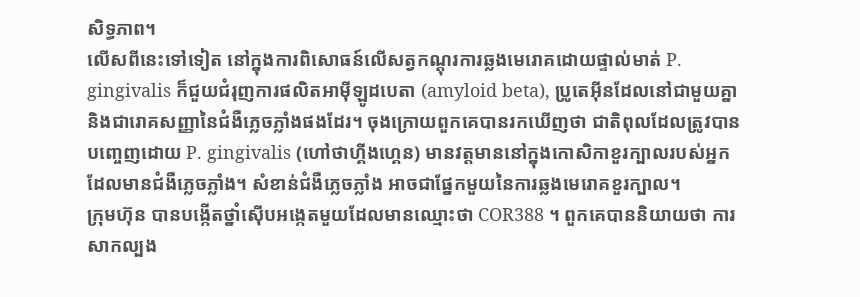សិទ្ធភាព។
លើសពីនេះទៅទៀត នៅក្នុងការពិសោធន៍លើសត្វកណ្តុរការឆ្លងមេរោគដោយផ្ទាល់មាត់ P. gingivalis ក៏ជួយជំរុញការផលិតអាម៉ីឡូដបេតា (amyloid beta), ប្រូតេអ៊ីនដែលនៅជាមួយគ្នា និងជារោគសញ្ញានៃជំងឺភ្លេចភ្លាំងផងដែរ។ ចុងក្រោយពួកគេបានរកឃើញថា ជាតិពុលដែលត្រូវបានបញ្ចេញដោយ P. gingivalis (ហៅថាហ្គីងហ្គេន) មានវត្តមាននៅក្នុងកោសិកាខួរក្បាលរបស់អ្នក ដែលមានជំងឺភ្លេចភ្លាំង។ សំខាន់ជំងឺភ្លេចភ្លាំង អាចជាផ្នែកមួយនៃការឆ្លងមេរោគខួរក្បាល។
ក្រុមហ៊ុន បានបង្កើតថ្នាំស៊ើបអង្កេតមួយដែលមានឈ្មោះថា COR388 ។ ពួកគេបាននិយាយថា ការសាកល្បង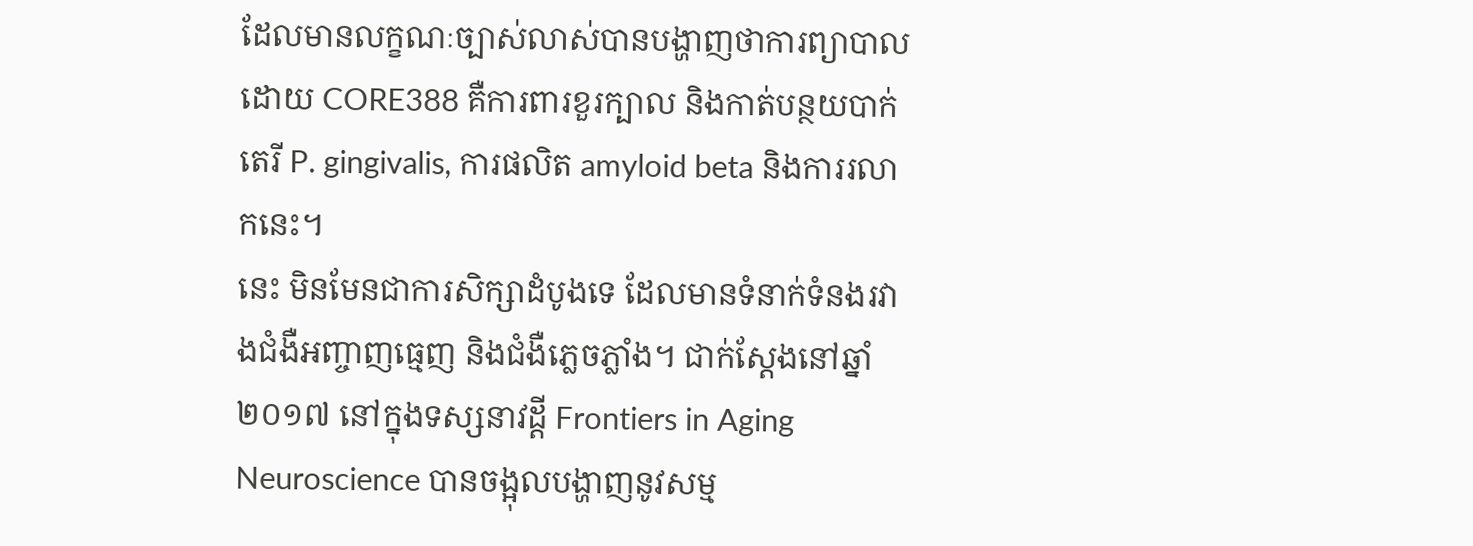ដែលមានលក្ខណៈច្បាស់លាស់បានបង្ហាញថាការព្យាបាលដោយ CORE388 គឺការពារខួរក្បាល និងកាត់បន្ថយបាក់តេរី P. gingivalis, ការផលិត amyloid beta និងការរលាកនេះ។
នេះ មិនមែនជាការសិក្សាដំបូងទេ ដែលមានទំនាក់ទំនងរវាងជំងឺអញ្ចាញធ្មេញ និងជំងឺភ្លេចភ្លាំង។ ជាក់ស្តែងនៅឆ្នាំ ២០១៧ នៅក្នុងទស្សនាវដ្តី Frontiers in Aging Neuroscience បានចង្អុលបង្ហាញនូវសម្ម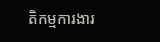តិកម្មការងារ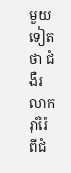មួយទៀតថា ជំងឺរលាករ៉ាំរ៉ៃ ពីជំ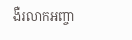ងឺរលាកអញ្ចា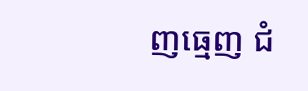ញធ្មេញ ជំ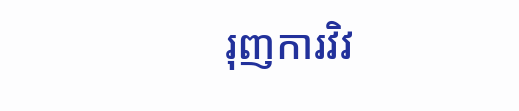រុញការវិវ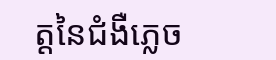ត្តនៃជំងឺភ្លេច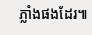ភ្លាំងផងដែរ៕